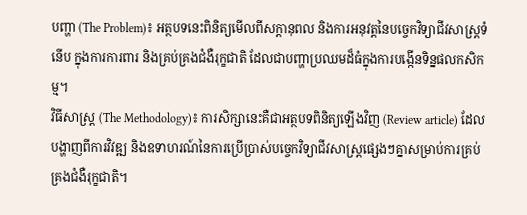បញ្ហា (The Problem)៖ អត្ថបទនេះពិនិត្យមើលពីសក្តានុពល និងការអនុវត្តនៃបច្ចេកវិទ្យាជីវសាស្ត្រទំនើប ក្នុងការការពារ និងគ្រប់គ្រងជំងឺរុក្ខជាតិ ដែលជាបញ្ហាប្រឈមដ៏ធំក្នុងការបង្កើនទិន្នផលកសិកម្ម។
វិធីសាស្ត្រ (The Methodology)៖ ការសិក្សានេះគឺជាអត្ថបទពិនិត្យឡើងវិញ (Review article) ដែលបង្ហាញពីការវិវឌ្ឍ និងឧទាហរណ៍នៃការប្រើប្រាស់បច្ចេកវិទ្យាជីវសាស្ត្រផ្សេងៗគ្នាសម្រាប់ការគ្រប់គ្រងជំងឺរុក្ខជាតិ។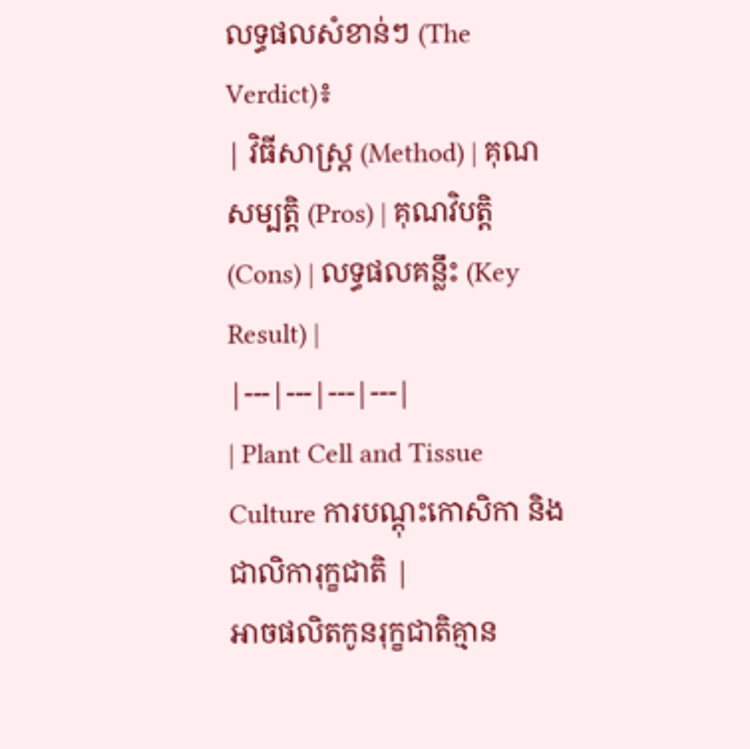លទ្ធផលសំខាន់ៗ (The Verdict)៖
| វិធីសាស្ត្រ (Method) | គុណសម្បត្តិ (Pros) | គុណវិបត្តិ (Cons) | លទ្ធផលគន្លឹះ (Key Result) |
|---|---|---|---|
| Plant Cell and Tissue Culture ការបណ្តុះកោសិកា និងជាលិការុក្ខជាតិ |
អាចផលិតកូនរុក្ខជាតិគ្មាន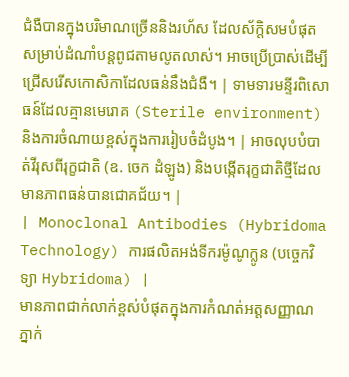ជំងឺបានក្នុងបរិមាណច្រើននិងរហ័ស ដែលស័ក្តិសមបំផុតសម្រាប់ដំណាំបន្តពូជតាមលូតលាស់។ អាចប្រើប្រាស់ដើម្បីជ្រើសរើសកោសិកាដែលធន់នឹងជំងឺ។ | ទាមទារមន្ទីរពិសោធន៍ដែលគ្មានមេរោគ (Sterile environment) និងការចំណាយខ្ពស់ក្នុងការរៀបចំដំបូង។ | អាចលុបបំបាត់វីរុសពីរុក្ខជាតិ (ឧ. ចេក ដំឡូង) និងបង្កើតរុក្ខជាតិថ្មីដែលមានភាពធន់បានជោគជ័យ។ |
| Monoclonal Antibodies (Hybridoma Technology) ការផលិតអង់ទីករម៉ូណូក្លូន (បច្ចេកវិទ្យា Hybridoma) |
មានភាពជាក់លាក់ខ្ពស់បំផុតក្នុងការកំណត់អត្តសញ្ញាណភ្នាក់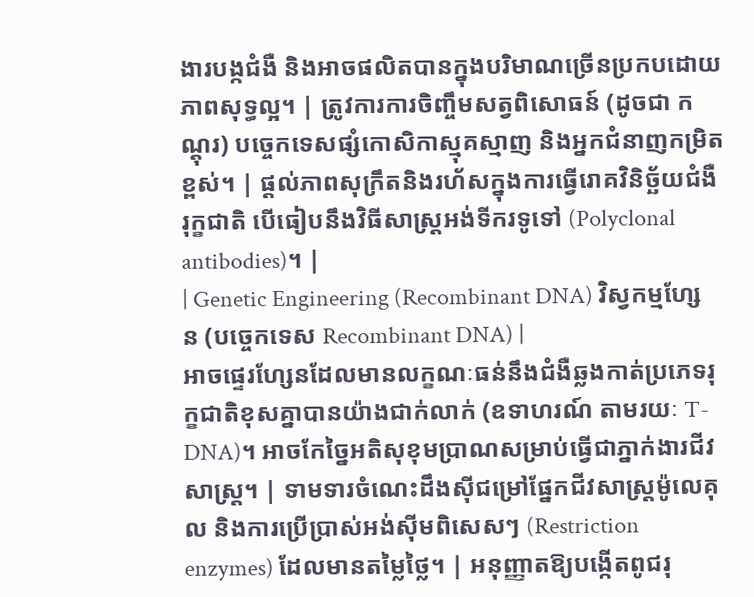ងារបង្កជំងឺ និងអាចផលិតបានក្នុងបរិមាណច្រើនប្រកបដោយភាពសុទ្ធល្អ។ | ត្រូវការការចិញ្ចឹមសត្វពិសោធន៍ (ដូចជា កណ្តុរ) បច្ចេកទេសផ្សំកោសិកាស្មុគស្មាញ និងអ្នកជំនាញកម្រិតខ្ពស់។ | ផ្តល់ភាពសុក្រឹតនិងរហ័សក្នុងការធ្វើរោគវិនិច្ឆ័យជំងឺរុក្ខជាតិ បើធៀបនឹងវិធីសាស្ត្រអង់ទីករទូទៅ (Polyclonal antibodies)។ |
| Genetic Engineering (Recombinant DNA) វិស្វកម្មហ្សែន (បច្ចេកទេស Recombinant DNA) |
អាចផ្ទេរហ្សែនដែលមានលក្ខណៈធន់នឹងជំងឺឆ្លងកាត់ប្រភេទរុក្ខជាតិខុសគ្នាបានយ៉ាងជាក់លាក់ (ឧទាហរណ៍ តាមរយៈ T-DNA)។ អាចកែច្នៃអតិសុខុមប្រាណសម្រាប់ធ្វើជាភ្នាក់ងារជីវសាស្ត្រ។ | ទាមទារចំណេះដឹងស៊ីជម្រៅផ្នែកជីវសាស្ត្រម៉ូលេគុល និងការប្រើប្រាស់អង់ស៊ីមពិសេសៗ (Restriction enzymes) ដែលមានតម្លៃថ្លៃ។ | អនុញ្ញាតឱ្យបង្កើតពូជរុ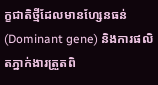ក្ខជាតិថ្មីដែលមានហ្សែនធន់ (Dominant gene) និងការផលិតភ្នាក់ងារត្រួតពិ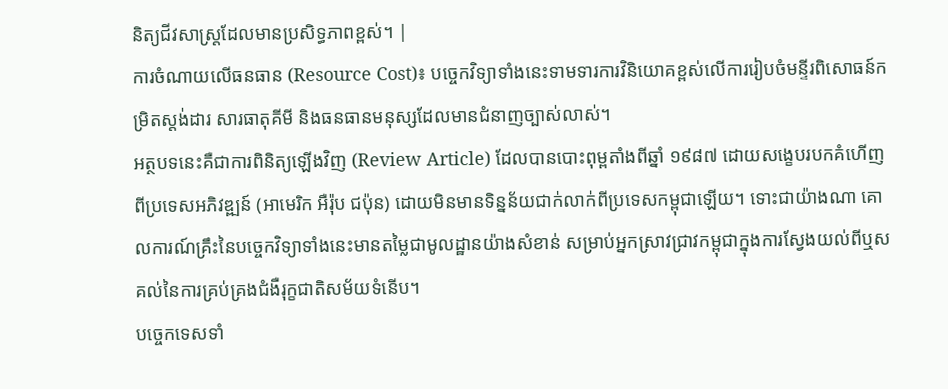និត្យជីវសាស្ត្រដែលមានប្រសិទ្ធភាពខ្ពស់។ |
ការចំណាយលើធនធាន (Resource Cost)៖ បច្ចេកវិទ្យាទាំងនេះទាមទារការវិនិយោគខ្ពស់លើការរៀបចំមន្ទីរពិសោធន៍កម្រិតស្តង់ដារ សារធាតុគីមី និងធនធានមនុស្សដែលមានជំនាញច្បាស់លាស់។
អត្ថបទនេះគឺជាការពិនិត្យឡើងវិញ (Review Article) ដែលបានបោះពុម្ពតាំងពីឆ្នាំ ១៩៨៧ ដោយសង្ខេបរបកគំហើញពីប្រទេសអភិវឌ្ឍន៍ (អាមេរិក អឺរ៉ុប ជប៉ុន) ដោយមិនមានទិន្នន័យជាក់លាក់ពីប្រទេសកម្ពុជាឡើយ។ ទោះជាយ៉ាងណា គោលការណ៍គ្រឹះនៃបច្ចេកវិទ្យាទាំងនេះមានតម្លៃជាមូលដ្ឋានយ៉ាងសំខាន់ សម្រាប់អ្នកស្រាវជ្រាវកម្ពុជាក្នុងការស្វែងយល់ពីឬសគល់នៃការគ្រប់គ្រងជំងឺរុក្ខជាតិសម័យទំនើប។
បច្ចេកទេសទាំ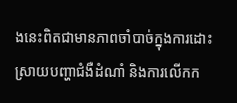ងនេះពិតជាមានភាពចាំបាច់ក្នុងការដោះស្រាយបញ្ហាជំងឺដំណាំ និងការលើកក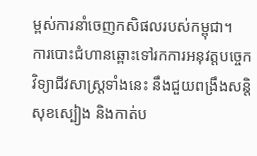ម្ពស់ការនាំចេញកសិផលរបស់កម្ពុជា។
ការបោះជំហានឆ្ពោះទៅរកការអនុវត្តបច្ចេកវិទ្យាជីវសាស្ត្រទាំងនេះ នឹងជួយពង្រឹងសន្តិសុខស្បៀង និងកាត់ប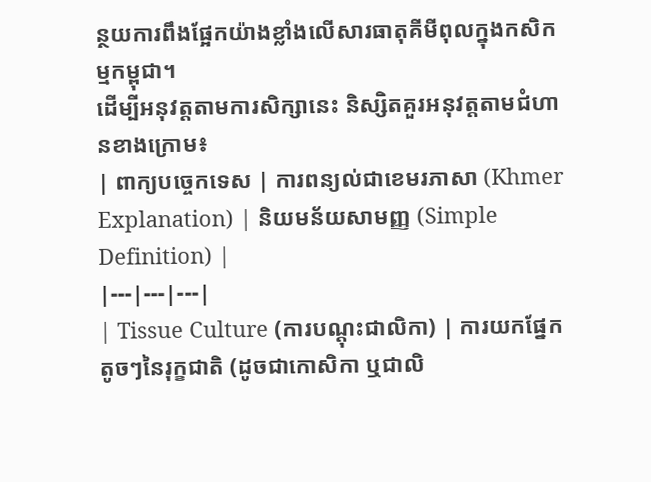ន្ថយការពឹងផ្អែកយ៉ាងខ្លាំងលើសារធាតុគីមីពុលក្នុងកសិកម្មកម្ពុជា។
ដើម្បីអនុវត្តតាមការសិក្សានេះ និស្សិតគួរអនុវត្តតាមជំហានខាងក្រោម៖
| ពាក្យបច្ចេកទេស | ការពន្យល់ជាខេមរភាសា (Khmer Explanation) | និយមន័យសាមញ្ញ (Simple Definition) |
|---|---|---|
| Tissue Culture (ការបណ្តុះជាលិកា) | ការយកផ្នែកតូចៗនៃរុក្ខជាតិ (ដូចជាកោសិកា ឬជាលិ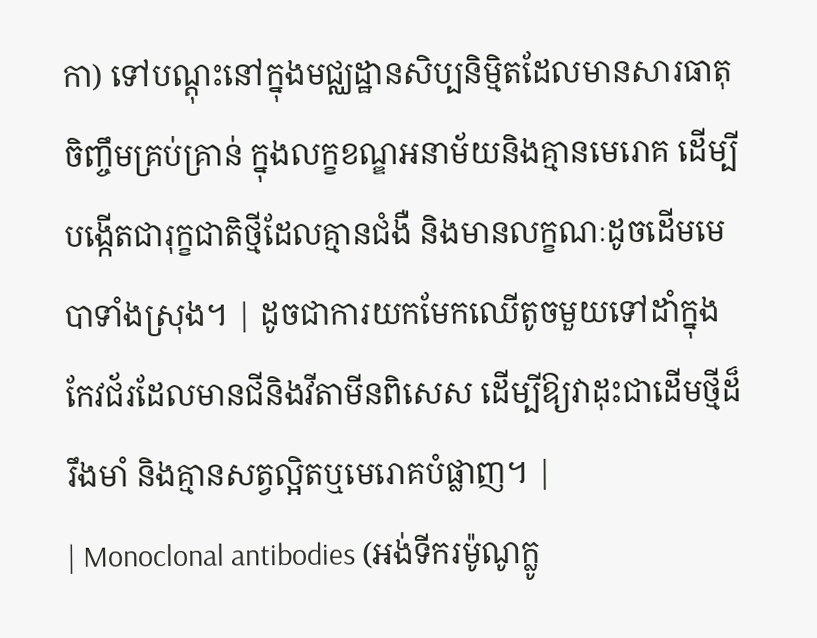កា) ទៅបណ្តុះនៅក្នុងមជ្ឈដ្ឋានសិប្បនិម្មិតដែលមានសារធាតុចិញ្ចឹមគ្រប់គ្រាន់ ក្នុងលក្ខខណ្ឌអនាម័យនិងគ្មានមេរោគ ដើម្បីបង្កើតជារុក្ខជាតិថ្មីដែលគ្មានជំងឺ និងមានលក្ខណៈដូចដើមមេបាទាំងស្រុង។ | ដូចជាការយកមែកឈើតូចមួយទៅដាំក្នុងកែវជ័រដែលមានជីនិងវីតាមីនពិសេស ដើម្បីឱ្យវាដុះជាដើមថ្មីដ៏រឹងមាំ និងគ្មានសត្វល្អិតឬមេរោគបំផ្លាញ។ |
| Monoclonal antibodies (អង់ទីករម៉ូណូក្លូ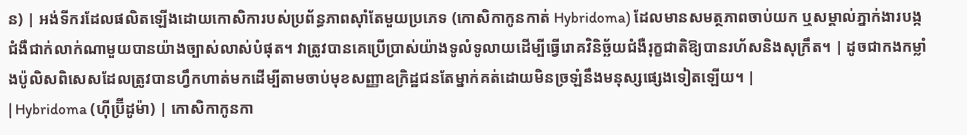ន) | អង់ទីករដែលផលិតឡើងដោយកោសិការបស់ប្រព័ន្ធភាពស៊ាំតែមួយប្រភេទ (កោសិកាកូនកាត់ Hybridoma) ដែលមានសមត្ថភាពចាប់យក ឬសម្គាល់ភ្នាក់ងារបង្កជំងឺជាក់លាក់ណាមួយបានយ៉ាងច្បាស់លាស់បំផុត។ វាត្រូវបានគេប្រើប្រាស់យ៉ាងទូលំទូលាយដើម្បីធ្វើរោគវិនិច្ឆ័យជំងឺរុក្ខជាតិឱ្យបានរហ័សនិងសុក្រឹត។ | ដូចជាកងកម្លាំងប៉ូលិសពិសេសដែលត្រូវបានហ្វឹកហាត់មកដើម្បីតាមចាប់មុខសញ្ញាឧក្រិដ្ឋជនតែម្នាក់គត់ដោយមិនច្រឡំនឹងមនុស្សផ្សេងទៀតឡើយ។ |
| Hybridoma (ហ៊ីប្រ៊ីដូម៉ា) | កោសិកាកូនកា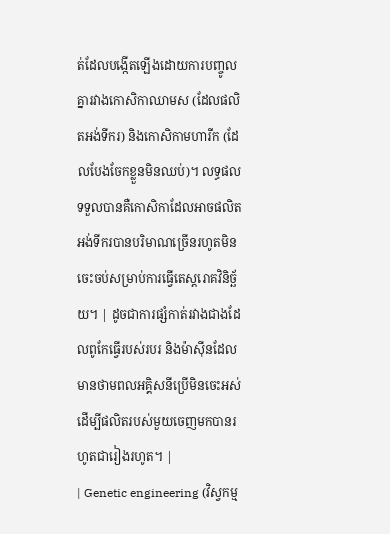ត់ដែលបង្កើតឡើងដោយការបញ្ចូលគ្នារវាងកោសិកាឈាមស (ដែលផលិតអង់ទីករ) និងកោសិកាមហារីក (ដែលបែងចែកខ្លួនមិនឈប់)។ លទ្ធផលទទួលបានគឺកោសិកាដែលអាចផលិតអង់ទីករបានបរិមាណច្រើនរហូតមិនចេះចប់សម្រាប់ការធ្វើតេស្តរោគវិនិច្ឆ័យ។ | ដូចជាការផ្សំកាត់រវាងជាងដែលពូកែធ្វើរបស់របរ និងម៉ាស៊ីនដែលមានថាមពលអគ្គិសនីប្រើមិនចេះអស់ ដើម្បីផលិតរបស់មួយចេញមកបានរហូតជារៀងរហូត។ |
| Genetic engineering (វិស្វកម្ម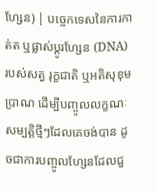ហ្សែន) | បច្ចេកទេសនៃការកាត់ត ឬផ្លាស់ប្តូរហ្សែន (DNA) របស់សត្វ រុក្ខជាតិ ឬអតិសុខុមប្រាណ ដើម្បីបញ្ចូលលក្ខណៈសម្បត្តិថ្មីៗដែលគេចង់បាន ដូចជាការបញ្ចូលហ្សែនដែលជួ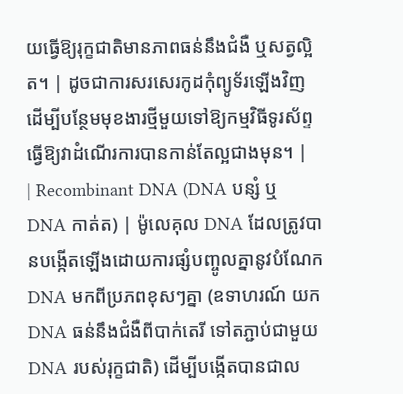យធ្វើឱ្យរុក្ខជាតិមានភាពធន់នឹងជំងឺ ឬសត្វល្អិត។ | ដូចជាការសរសេរកូដកុំព្យូទ័រឡើងវិញ ដើម្បីបន្ថែមមុខងារថ្មីមួយទៅឱ្យកម្មវិធីទូរស័ព្ទ ធ្វើឱ្យវាដំណើរការបានកាន់តែល្អជាងមុន។ |
| Recombinant DNA (DNA បន្សំ ឬ DNA កាត់ត) | ម៉ូលេគុល DNA ដែលត្រូវបានបង្កើតឡើងដោយការផ្សំបញ្ចូលគ្នានូវបំណែក DNA មកពីប្រភពខុសៗគ្នា (ឧទាហរណ៍ យក DNA ធន់នឹងជំងឺពីបាក់តេរី ទៅតភ្ជាប់ជាមួយ DNA របស់រុក្ខជាតិ) ដើម្បីបង្កើតបានជាល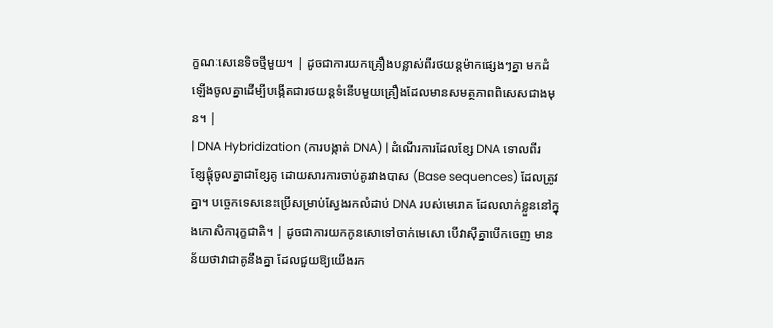ក្ខណៈសេនេទិចថ្មីមួយ។ | ដូចជាការយកគ្រឿងបន្លាស់ពីរថយន្តម៉ាកផ្សេងៗគ្នា មកដំឡើងចូលគ្នាដើម្បីបង្កើតជារថយន្តទំនើបមួយគ្រឿងដែលមានសមត្ថភាពពិសេសជាងមុន។ |
| DNA Hybridization (ការបង្កាត់ DNA) | ដំណើរការដែលខ្សែ DNA ទោលពីរខ្សែផ្តុំចូលគ្នាជាខ្សែគូ ដោយសារការចាប់គូរវាងបាស (Base sequences) ដែលត្រូវគ្នា។ បច្ចេកទេសនេះប្រើសម្រាប់ស្វែងរកលំដាប់ DNA របស់មេរោគ ដែលលាក់ខ្លួននៅក្នុងកោសិការុក្ខជាតិ។ | ដូចជាការយកកូនសោទៅចាក់មេសោ បើវាស៊ីគ្នាបើកចេញ មានន័យថាវាជាគូនឹងគ្នា ដែលជួយឱ្យយើងរក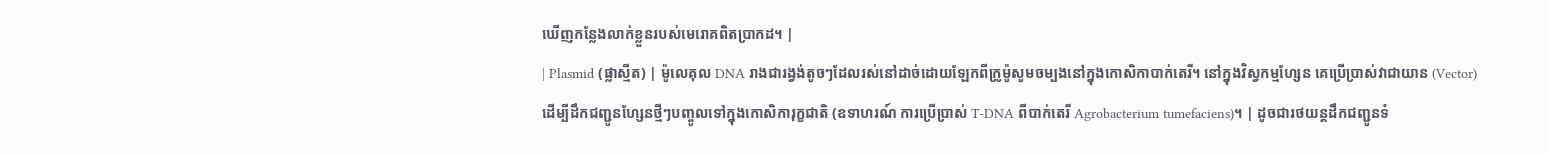ឃើញកន្លែងលាក់ខ្លួនរបស់មេរោគពិតប្រាកដ។ |
| Plasmid (ផ្លាស្មីត) | ម៉ូលេគុល DNA រាងជារង្វង់តូចៗដែលរស់នៅដាច់ដោយឡែកពីក្រូម៉ូសូមចម្បងនៅក្នុងកោសិកាបាក់តេរី។ នៅក្នុងវិស្វកម្មហ្សែន គេប្រើប្រាស់វាជាយាន (Vector) ដើម្បីដឹកជញ្ជូនហ្សែនថ្មីៗបញ្ចូលទៅក្នុងកោសិការុក្ខជាតិ (ឧទាហរណ៍ ការប្រើប្រាស់ T-DNA ពីបាក់តេរី Agrobacterium tumefaciens)។ | ដូចជារថយន្តដឹកជញ្ជូនទំ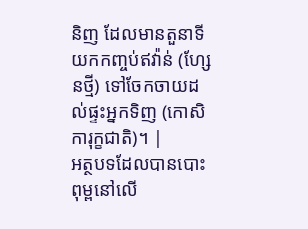និញ ដែលមានតួនាទីយកកញ្ចប់ឥវ៉ាន់ (ហ្សែនថ្មី) ទៅចែកចាយដល់ផ្ទះអ្នកទិញ (កោសិការុក្ខជាតិ)។ |
អត្ថបទដែលបានបោះពុម្ពនៅលើ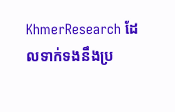KhmerResearch ដែលទាក់ទងនឹងប្រ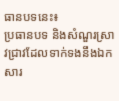ធានបទនេះ៖
ប្រធានបទ និងសំណួរស្រាវជ្រាវដែលទាក់ទងនឹងឯកសារ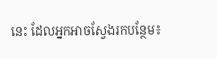នេះ ដែលអ្នកអាចស្វែងរកបន្ថែម៖